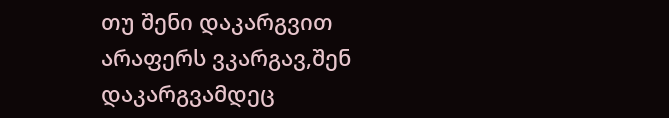თუ შენი დაკარგვით არაფერს ვკარგავ,შენ დაკარგვამდეც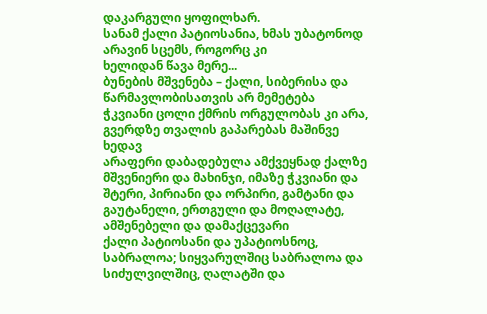დაკარგული ყოფილხარ.
სანამ ქალი პატიოსანია, ხმას უბატონოდ არავინ სცემს, როგორც კი
ხელიდან წავა მერე...
ბუნების მშვენება – ქალი, სიბერისა და წარმავლობისათვის არ მემეტება
ჭკვიანი ცოლი ქმრის ორგულობას კი არა, გვერდზე თვალის გაპარებას მაშინვე
ხედავ
არაფერი დაბადებულა ამქვეყნად ქალზე მშვენიერი და მახინჯი, იმაზე ჭკვიანი და
შტერი, პირიანი და ორპირი, გამტანი და გაუტანელი, ერთგული და მოღალატე,
ამშენებელი და დამაქცევარი
ქალი პატიოსანი და უპატიოსნოც, საბრალოა; სიყვარულშიც საბრალოა და
სიძულვილშიც, ღალატში და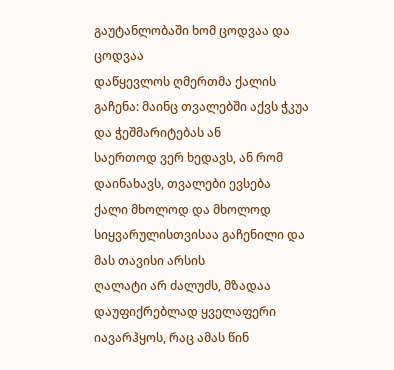გაუტანლობაში ხომ ცოდვაა და ცოდვაა
დაწყევლოს ღმერთმა ქალის გაჩენა: მაინც თვალებში აქვს ჭკუა და ჭეშმარიტებას ან
საერთოდ ვერ ხედავს, ან რომ დაინახავს, თვალები ევსება
ქალი მხოლოდ და მხოლოდ სიყვარულისთვისაა გაჩენილი და მას თავისი არსის
ღალატი არ ძალუძს, მზადაა დაუფიქრებლად ყველაფერი იავარჰყოს, რაც ამას წინ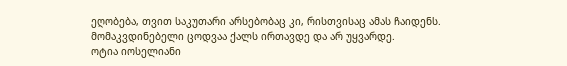ეღობება, თვით საკუთარი არსებობაც კი, რისთვისაც ამას ჩაიდენს.
მომაკვდინებელი ცოდვაა ქალს ირთავდე და არ უყვარდე.
ოტია იოსელიანი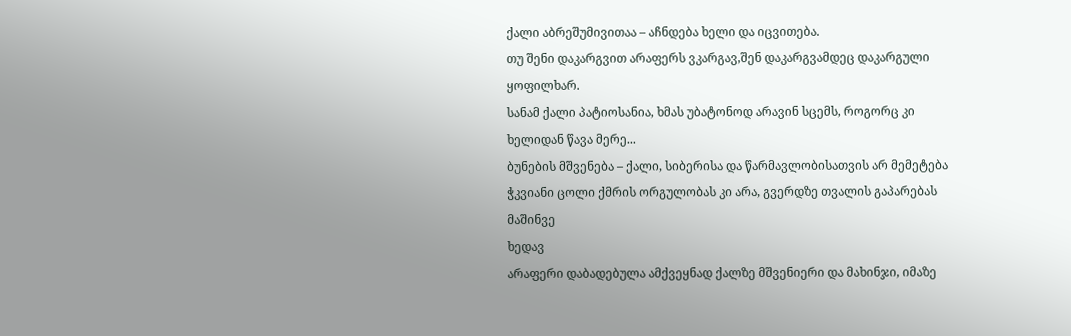ქალი აბრეშუმივითაა – აჩნდება ხელი და იცვითება.
თუ შენი დაკარგვით არაფერს ვკარგავ,შენ დაკარგვამდეც დაკარგული ყოფილხარ.
სანამ ქალი პატიოსანია, ხმას უბატონოდ არავინ სცემს, როგორც კი
ხელიდან წავა მერე...
ბუნების მშვენება – ქალი, სიბერისა და წარმავლობისათვის არ მემეტება
ჭკვიანი ცოლი ქმრის ორგულობას კი არა, გვერდზე თვალის გაპარებას მაშინვე
ხედავ
არაფერი დაბადებულა ამქვეყნად ქალზე მშვენიერი და მახინჯი, იმაზე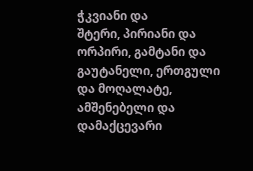ჭკვიანი და
შტერი, პირიანი და ორპირი, გამტანი და გაუტანელი, ერთგული და მოღალატე,
ამშენებელი და დამაქცევარი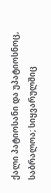ქალი პატიოსანი და უპატიოსნოც, საბრალოა; სიყვარულშიც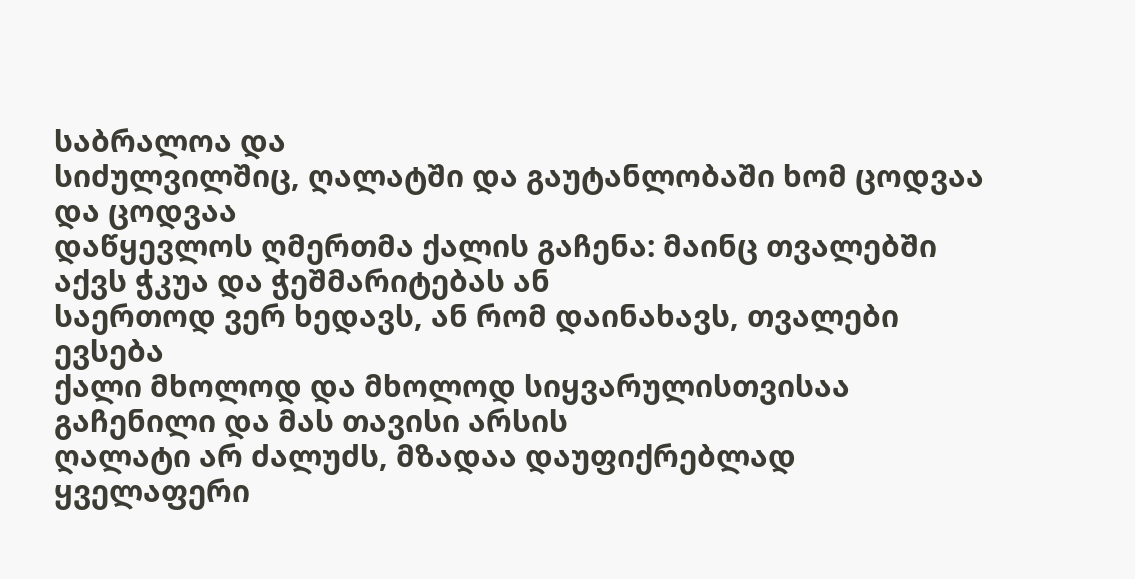საბრალოა და
სიძულვილშიც, ღალატში და გაუტანლობაში ხომ ცოდვაა და ცოდვაა
დაწყევლოს ღმერთმა ქალის გაჩენა: მაინც თვალებში აქვს ჭკუა და ჭეშმარიტებას ან
საერთოდ ვერ ხედავს, ან რომ დაინახავს, თვალები ევსება
ქალი მხოლოდ და მხოლოდ სიყვარულისთვისაა გაჩენილი და მას თავისი არსის
ღალატი არ ძალუძს, მზადაა დაუფიქრებლად ყველაფერი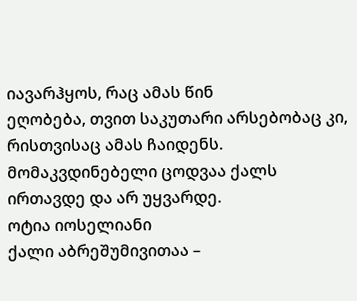იავარჰყოს, რაც ამას წინ
ეღობება, თვით საკუთარი არსებობაც კი, რისთვისაც ამას ჩაიდენს.
მომაკვდინებელი ცოდვაა ქალს ირთავდე და არ უყვარდე.
ოტია იოსელიანი
ქალი აბრეშუმივითაა –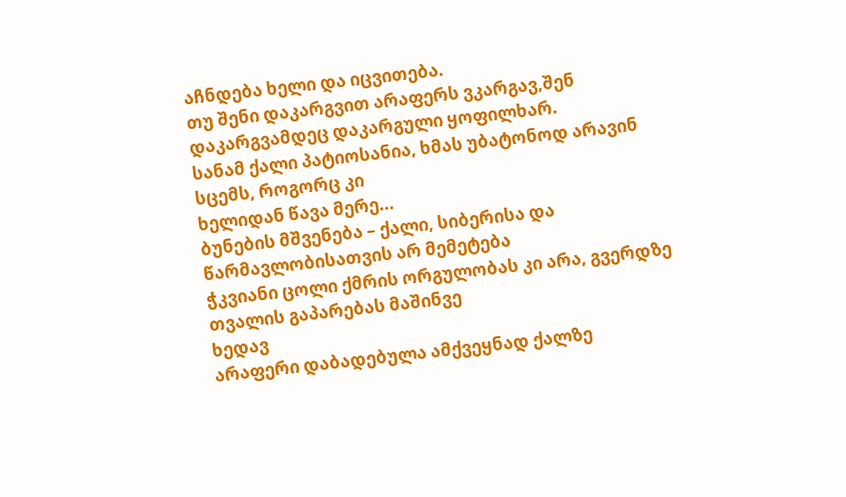აჩნდება ხელი და იცვითება.
თუ შენი დაკარგვით არაფერს ვკარგავ,შენ დაკარგვამდეც დაკარგული ყოფილხარ.
სანამ ქალი პატიოსანია, ხმას უბატონოდ არავინ სცემს, როგორც კი
ხელიდან წავა მერე...
ბუნების მშვენება – ქალი, სიბერისა და წარმავლობისათვის არ მემეტება
ჭკვიანი ცოლი ქმრის ორგულობას კი არა, გვერდზე თვალის გაპარებას მაშინვე
ხედავ
არაფერი დაბადებულა ამქვეყნად ქალზე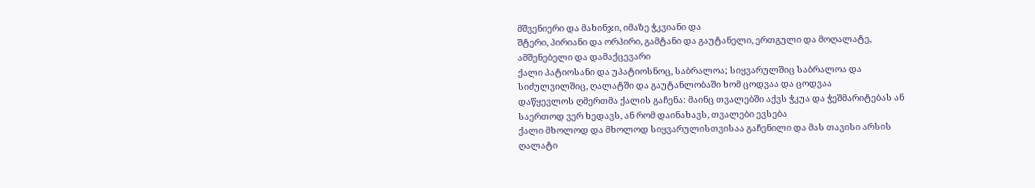მშვენიერი და მახინჯი, იმაზე ჭკვიანი და
შტერი, პირიანი და ორპირი, გამტანი და გაუტანელი, ერთგული და მოღალატე,
ამშენებელი და დამაქცევარი
ქალი პატიოსანი და უპატიოსნოც, საბრალოა; სიყვარულშიც საბრალოა და
სიძულვილშიც, ღალატში და გაუტანლობაში ხომ ცოდვაა და ცოდვაა
დაწყევლოს ღმერთმა ქალის გაჩენა: მაინც თვალებში აქვს ჭკუა და ჭეშმარიტებას ან
საერთოდ ვერ ხედავს, ან რომ დაინახავს, თვალები ევსება
ქალი მხოლოდ და მხოლოდ სიყვარულისთვისაა გაჩენილი და მას თავისი არსის
ღალატი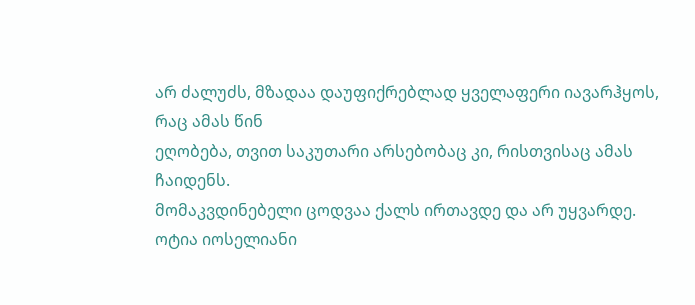არ ძალუძს, მზადაა დაუფიქრებლად ყველაფერი იავარჰყოს, რაც ამას წინ
ეღობება, თვით საკუთარი არსებობაც კი, რისთვისაც ამას ჩაიდენს.
მომაკვდინებელი ცოდვაა ქალს ირთავდე და არ უყვარდე.
ოტია იოსელიანი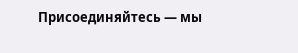Присоединяйтесь — мы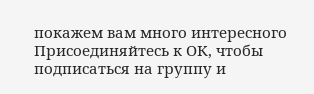покажем вам много интересного
Присоединяйтесь к ОК, чтобы подписаться на группу и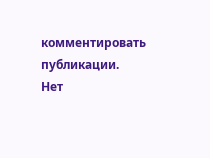комментировать публикации.
Нет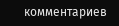комментариев